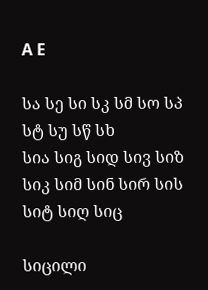A E

სა სე სი სკ სმ სო სპ სტ სუ სწ სხ
სია სიგ სიდ სივ სიზ სიკ სიმ სინ სირ სის სიტ სიღ სიც

სიცილი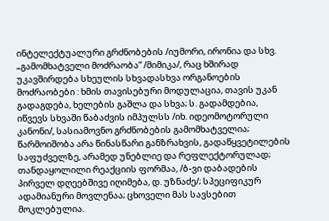ინტელექტუალური გრძნობების /იუმორი, ირონია და სხვ. „გამომხატველი მოძრაობა“ /მიმიკა/, რაც ხშირად უკავშირდება სხეულის სხვადასხვა ორგანოების მოძრაობები : ხმის თავისებური მოდულაცია, თავის უკან გადაგდება, ხელების გაშლა და სხვა; ს. გადამდებია, იწვევს სხვაში წაბაძვის იმპულსს /იხ. იდეომოტორული კანონი/, სასიამოვნო გრძნობების გამომხატველია; წარმოიშობა არა წინასწარი განზრახვის, გადაწყვეტილების საფუძველზე, არამედ უნებლიე და რეფლექტორულად; თანდაყოლილი რეაქციის ფორმაა, /ბ-ვი დაბადების პირველ დღეებშივე იღიმება, დ. უზნაძე/; სპეციფიკურ ადამიანური მოვლენაა; ცხოველი მას სავსებით მოკლებულია.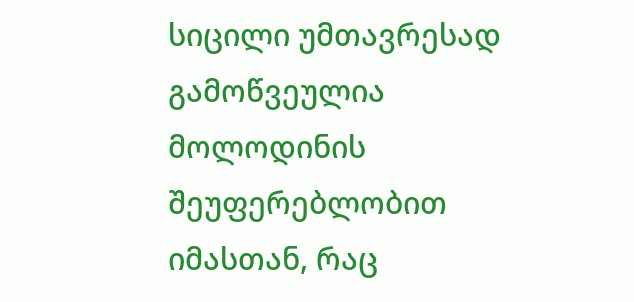სიცილი უმთავრესად გამოწვეულია მოლოდინის შეუფერებლობით იმასთან, რაც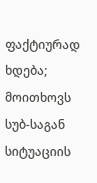ფაქტიურად ხდება; მოითხოვს სუბ-საგან სიტუაციის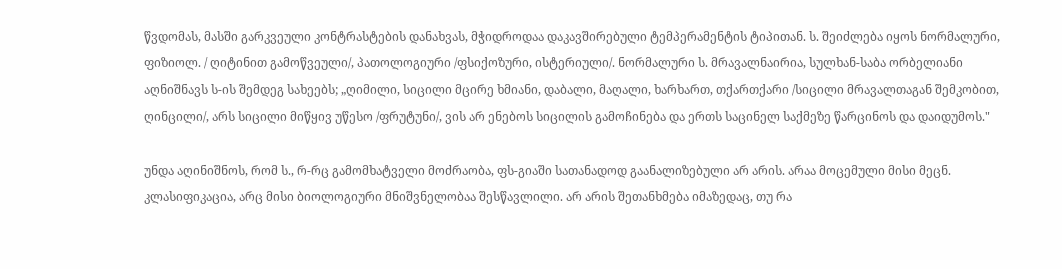წვდომას, მასში გარკვეული კონტრასტების დანახვას, მჭიდროდაა დაკავშირებული ტემპერამენტის ტიპითან. ს. შეიძლება იყოს ნორმალური, ფიზიოლ. / ღიტინით გამოწვეული/, პათოლოგიური /ფსიქოზური, ისტერიული/. ნორმალური ს. მრავალნაირია, სულხან-საბა ორბელიანი აღნიშნავს ს-ის შემდეგ სახეებს; „ღიმილი, სიცილი მცირე ხმიანი, დაბალი, მაღალი, ხარხართ, თქართქარი /სიცილი მრავალთაგან შემკობით, ღინცილი/, არს სიცილი მიწყივ უწესო /ფრუტუნი/, ვის არ ენებოს სიცილის გამოჩინება და ერთს საცინელ საქმეზე წარცინოს და დაიდუმოს."

უნდა აღინიშნოს, რომ ს., რ-რც გამომხატველი მოძრაობა, ფს-გიაში სათანადოდ გაანალიზებული არ არის. არაა მოცემული მისი მეცნ. კლასიფიკაცია, არც მისი ბიოლოგიური მნიშვნელობაა შესწავლილი. არ არის შეთანხმება იმაზედაც, თუ რა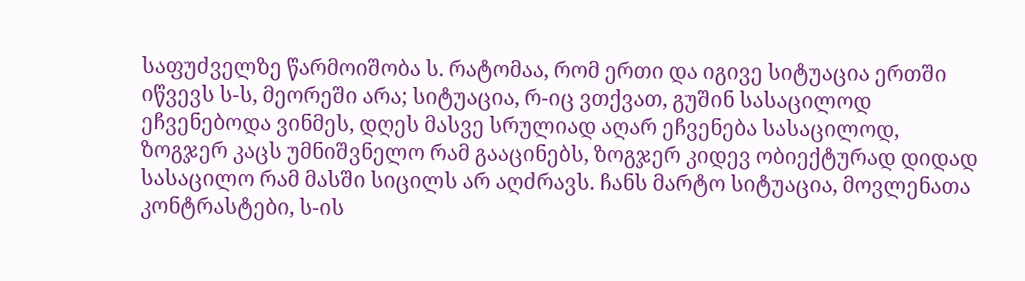საფუძველზე წარმოიშობა ს. რატომაა, რომ ერთი და იგივე სიტუაცია ერთში იწვევს ს-ს, მეორეში არა; სიტუაცია, რ-იც ვთქვათ, გუშინ სასაცილოდ ეჩვენებოდა ვინმეს, დღეს მასვე სრულიად აღარ ეჩვენება სასაცილოდ, ზოგჯერ კაცს უმნიშვნელო რამ გააცინებს, ზოგჯერ კიდევ ობიექტურად დიდად სასაცილო რამ მასში სიცილს არ აღძრავს. ჩანს მარტო სიტუაცია, მოვლენათა კონტრასტები, ს-ის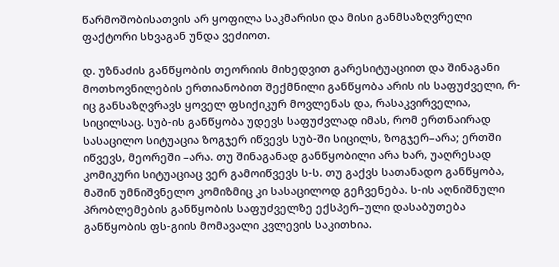წარმოშობისათვის არ ყოფილა საკმარისი და მისი განმსაზღვრელი ფაქტორი სხვაგან უნდა ვეძიოთ.

დ. უზნაძის განწყობის თეორიის მიხედვით გარესიტუაციით და შინაგანი მოთხოვნილების ერთიანობით შექმნილი განწყობა არის ის საფუძველი, რ-იც განსაზღვრავს ყოველ ფსიქიკურ მოვლენას და, რასაკვირველია, სიცილსაც. სუბ-ის განწყობა უდევს საფუძვლად იმას, რომ ერთნაირად სასაცილო სიტუაცია ზოგჯერ იწვევს სუბ-ში სიცილს, ზოგჯერ–არა; ერთში იწვევს, მეორეში –არა. თუ შინაგანად განწყობილი არა ხარ, უაღრესად კომიკური სიტუაციაც ვერ გამოიწვევს ს-ს. თუ გაქვს სათანადო განწყობა, მაშინ უმნიშვნელო კომიზმიც კი სასაცილოდ გეჩვენება. ს-ის აღნიშნული პრობლემების განწყობის საფუძველზე ექსპერ–ული დასაბუთება განწყობის ფს-გიის მომავალი კვლევის საკითხია.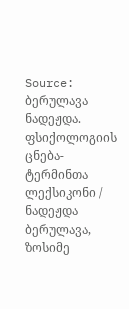Source: ბერულავა ნადეჟდა. ფსიქოლოგიის ცნება-ტერმინთა ლექსიკონი / ნადეჟდა ბერულავა, ზოსიმე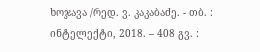ხოჯავა /რედ. ვ. კაკაბაძე. - თბ. : ინტელექტი, 2018. – 408 გვ. :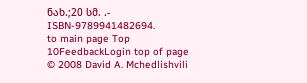ნახ.;20 სმ. .- ISBN-9789941482694.
to main page Top 10FeedbackLogin top of page
© 2008 David A. Mchedlishvili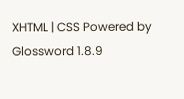XHTML | CSS Powered by Glossword 1.8.9